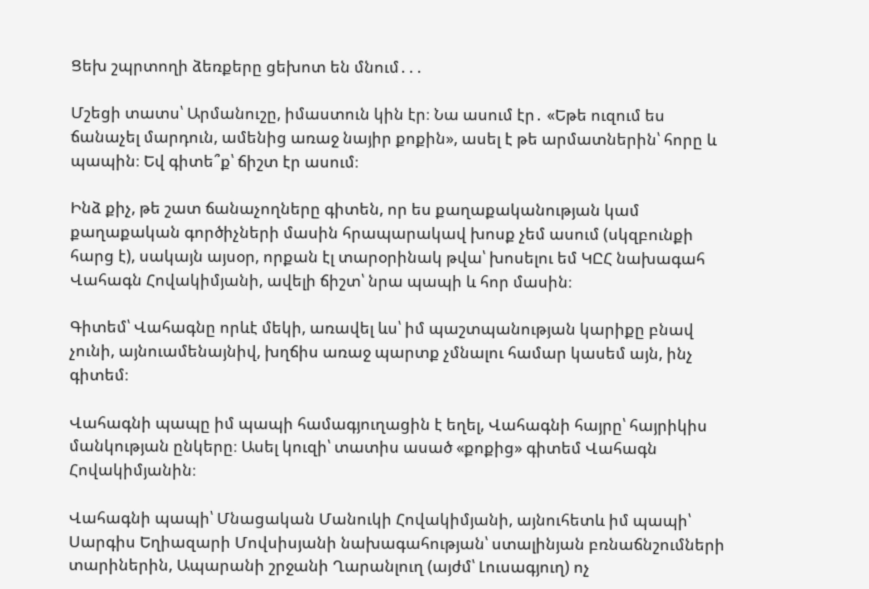Ցեխ շպրտողի ձեռքերը ցեխոտ են մնում․․․

Մշեցի տատս՝ Արմանուշը, իմաստուն կին էր։ Նա ասում էր․ «Եթե ուզում ես ճանաչել մարդուն, ամենից առաջ նայիր քոքին», ասել է թե արմատներին՝ հորը և պապին։ Եվ գիտե՞ք՝ ճիշտ էր ասում։

Ինձ քիչ, թե շատ ճանաչողները գիտեն, որ ես քաղաքականության կամ քաղաքական գործիչների մասին հրապարակավ խոսք չեմ ասում (սկզբունքի հարց է), սակայն այսօր, որքան էլ տարօրինակ թվա՝ խոսելու եմ ԿԸՀ նախագահ Վահագն Հովակիմյանի, ավելի ճիշտ՝ նրա պապի և հոր մասին։

Գիտեմ՝ Վահագնը որևէ մեկի, առավել ևս՝ իմ պաշտպանության կարիքը բնավ չունի, այնուամենայնիվ, խղճիս առաջ պարտք չմնալու համար կասեմ այն, ինչ գիտեմ։

Վահագնի պապը իմ պապի համագյուղացին է եղել, Վահագնի հայրը՝ հայրիկիս մանկության ընկերը։ Ասել կուզի՝ տատիս ասած «քոքից» գիտեմ Վահագն Հովակիմյանին։

Վահագնի պապի՝ Մնացական Մանուկի Հովակիմյանի, այնուհետև իմ պապի՝ Սարգիս Եղիազարի Մովսիսյանի նախագահության՝ ստալինյան բռնաճնշումների տարիներին, Ապարանի շրջանի Ղարանլուղ (այժմ՝ Լուսագյուղ) ոչ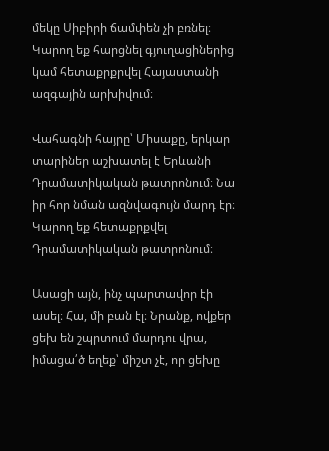մեկը Սիբիրի ճամփեն չի բռնել։ Կարող եք հարցնել գյուղացիներից կամ հետաքրքրվել Հայաստանի ազգային արխիվում։

Վահագնի հայրը՝ Միսաքը, երկար տարիներ աշխատել է Երևանի Դրամատիկական թատրոնում։ Նա իր հոր նման ազնվագույն մարդ էր։ Կարող եք հետաքրքվել Դրամատիկական թատրոնում։

Ասացի այն, ինչ պարտավոր էի ասել։ Հա, մի բան էլ։ Նրանք, ովքեր ցեխ են շպրտում մարդու վրա, իմացա՛ծ եղեք՝ միշտ չէ, որ ցեխը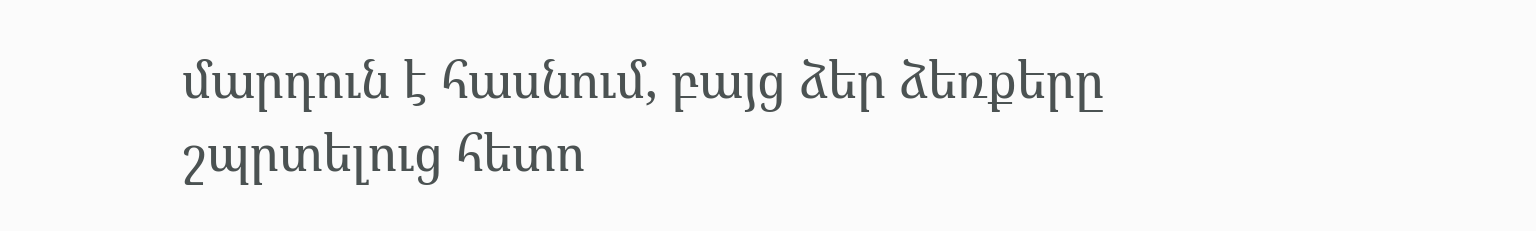մարդուն է հասնում, բայց ձեր ձեռքերը շպրտելուց հետո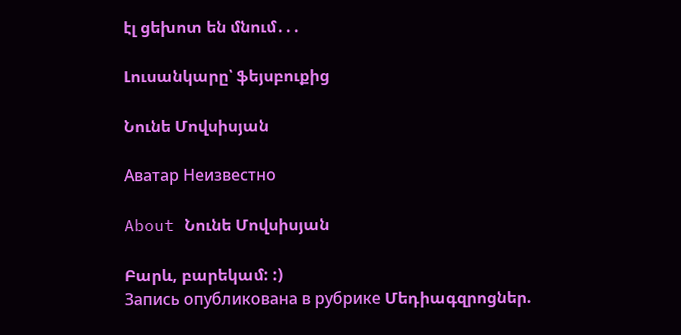էլ ցեխոտ են մնում․․․

Լուսանկարը՝ ֆեյսբուքից

Նունե Մովսիսյան

Аватар Неизвестно

About Նունե Մովսիսյան

Բարև, բարեկամ: :)
Запись опубликована в рубрике Մեդիագզրոցներ.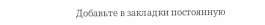Добавьте в закладки постоянную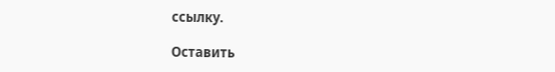ссылку.

Оставить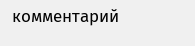комментарий